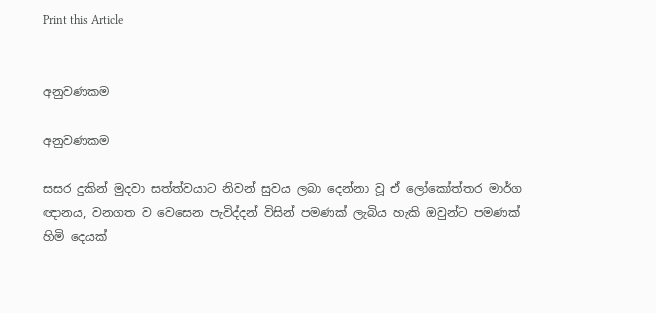Print this Article


අනුවණකම

අනුවණකම

සසර දුකින් මුදවා සත්ත්වයාට නිවන් සුවය ලබා දෙන්නා වූ ඒ ලෝකෝත්තර මාර්ග ඥානය, වනගත ව වෙසෙන පැවිද්දන් විසින් පමණක් ලැබිය හැකි ඔවුන්ට පමණක් හිමි දෙයක්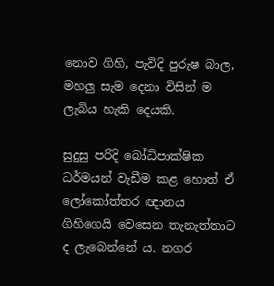නොව ගිහි, පැවිදි පුරුෂ බාල, මහලු සැම දෙනා විසින් ම ලැබිය හැකි දෙයකි.

සුදුසු පරිදි බෝධිපාක්ෂික ධර්මයන් වැඩීම කළ හොත් ඒ ලෝකෝත්තර ඥානය ගිහිගෙයි වෙසෙන තැනැත්තාට ද ලැබෙන්නේ ය. නගර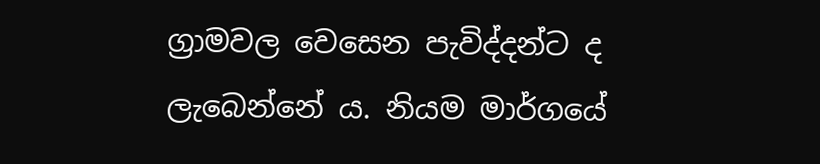ග්‍රාමවල වෙසෙන පැවිද්දන්ට ද ලැබෙන්නේ ය. නියම මාර්ගයේ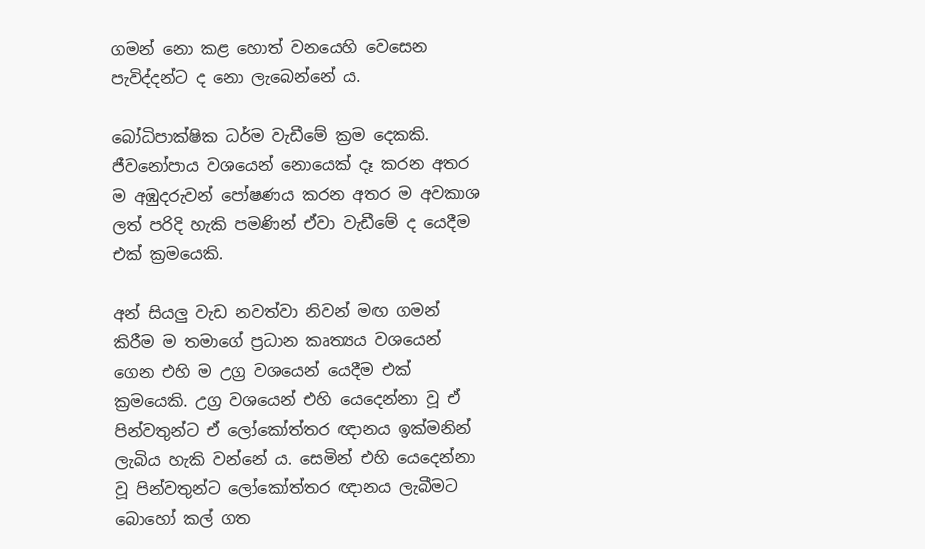ගමන් නො කළ හොත් වනයෙහි වෙසෙන පැවිද්දන්ට ද නො ලැබෙන්නේ ය.

බෝධිපාක්ෂික ධර්ම වැඩීමේ ක්‍රම දෙකකි. ජීවනෝපාය වශයෙන් නොයෙක් දෑ කරන අතර ම අඹුදරුවන් පෝෂණය කරන අතර ම අවකාශ ලත් පරිදි හැකි පමණින් ඒවා වැඩීමේ ද යෙදීම එක් ක්‍රමයෙකි.

අන් සියලු වැඩ නවත්වා නිවන් මඟ ගමන් කිරීම ම තමාගේ ප්‍රධාන කෘත්‍යය වශයෙන් ගෙන එහි ම උග්‍ර වශයෙන් යෙදීම එක් ක්‍රමයෙකි. උග්‍ර වශයෙන් එහි යෙදෙන්නා වූ ඒ පින්වතුන්ට ඒ ලෝකෝත්තර ඥානය ඉක්මනින් ලැබිය හැකි වන්නේ ය. සෙමින් එහි යෙදෙන්නා වූ පින්වතුන්ට ලෝකෝත්තර ඥානය ලැබීමට බොහෝ කල් ගත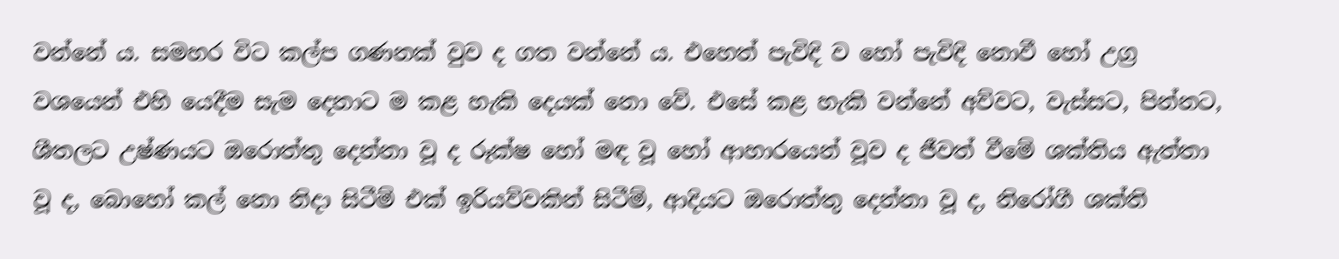වන්නේ ය. සමහර විට කල්ප ගණනක් වුව ද ගත වන්නේ ය. එහෙත් පැවිදි ව හෝ පැවිදි නොවී හෝ උග්‍ර වශයෙන් එහි යෙදීම සැම දෙනාට ම කළ හැකි දෙයක් නො වේ. එසේ කළ හැකි වන්නේ අව්වට, වැස්සට, පින්නට, ශීතලට උෂ්ණයට ඔරොත්තු දෙන්නා වූ ද රූක්ෂ හෝ මඳ වූ හෝ ආහාරයෙන් වූව ද ජීවත් වීමේ ශක්තිය ඇත්තා වූ ද, බොහෝ කල් නො නිදා සිටීම් එක් ඉරියව්වකින් සිටීම්, ආදියට ඔරොත්තු දෙන්නා වූ ද, නිරෝගී ශක්ති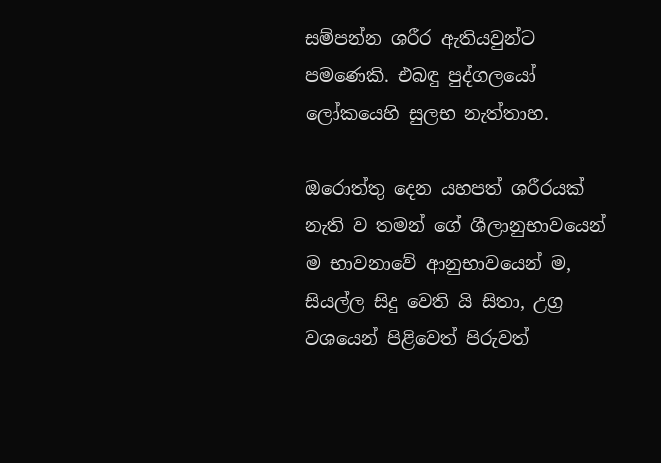සම්පන්න ශරීර ඇතියවුන්ට පමණෙකි. එබඳු පුද්ගලයෝ ලෝකයෙහි සුලභ නැත්තාහ.

ඔරොත්තු දෙන යහපත් ශරීරයක් නැති ව තමන් ගේ ශීලානුභාවයෙන් ම භාවනාවේ ආනුභාවයෙන් ම, සියල්ල සිදු වෙති යි සිතා, උග්‍ර වශයෙන් පිළිවෙත් පිරුවත්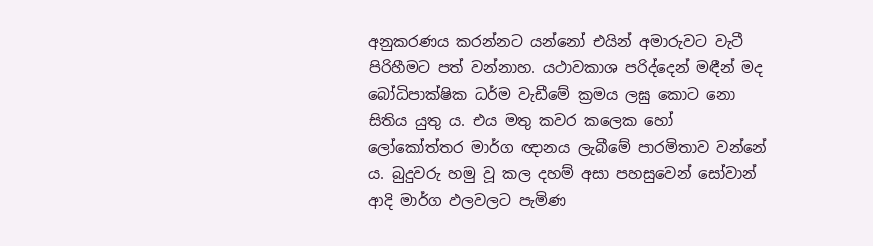අනුකරණය කරන්නට යන්නෝ එයින් අමාරුවට වැටී පිරිහීමට පත් වන්නාහ. යථාවකාශ පරිද්දෙන් මඳීන් මද බෝධිපාක්ෂික ධර්ම වැඩීමේ ක්‍රමය ලඝු කොට නො සිතිය යුතු ය. එය මතු කවර කලෙක හෝ ලෝකෝත්තර මාර්ග ඥානය ලැබීමේ පාරමිතාව වන්නේ ය. බුදුවරු හමු වූ කල දහම් අසා පහසුවෙන් සෝවාන් ආදි මාර්ග ඵලවලට පැමිණ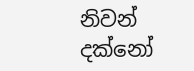නිවන් දක්නෝ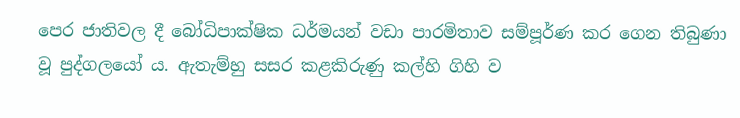පෙර ජාතිවල දී බෝධිපාක්ෂික ධර්මයන් වඩා පාරමිතාව සම්පූර්ණ කර ගෙන තිබුණා වූ පුද්ගලයෝ ය. ඇතැම්හු සසර කළකිරුණු කල්හි ගිහි ව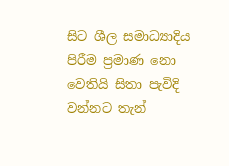සිට ශීල සමාධ්‍යාදිය පිරීම ප්‍රමාණ නො වෙතියි සිතා පැවිදි වන්නට තැන්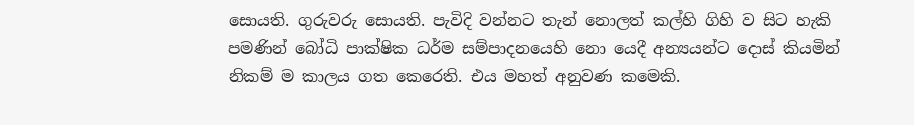සොයති. ගුරුවරු සොයති. පැවිදි වන්නට තැන් නොලත් කල්හි ගිහි ව සිට හැකි පමණින් බෝධි පාක්ෂික ධර්ම සම්පාදනයෙහි නො යෙදී අන්‍යයන්ට දොස් කියමින් නිකම් ම කාලය ගත කෙරෙති. එය මහත් අනුවණ කමෙකි.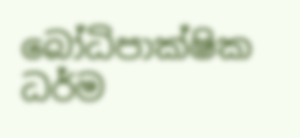බෝධිපාක්ෂික ධර්ම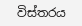විස්තරය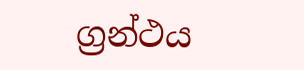ග්‍රන්ථය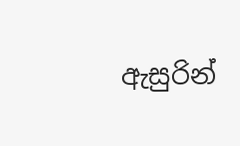ඇසුරින්